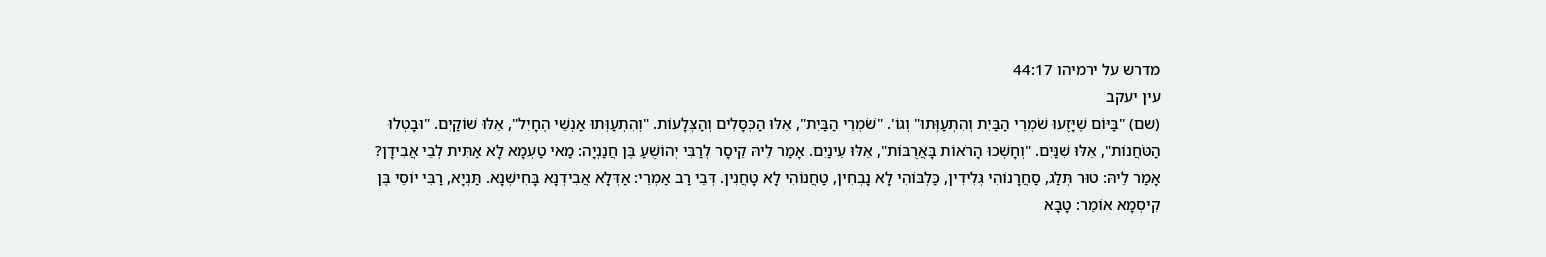מדרש על ירמיהו 44:17
עין יעקב
(שם) "בַּיּוֹם שֶׁיָּזֻעוּ שֹׁמְרֵי הַבַּיִת וְהִתְעַוְּתוּ" וְגוֹ'. "שֹׁמְרֵי הַבַּיִת", אֵלּוּ הַכְּסָלִים וְהַצְּלָעוֹת. "וְהִתְעַוְּתוּ אַנְשֵׁי הֶחָיִל", אֵלּוּ שׁוֹקַיִם. "וּבָטְלוּ הַטֹּחֲנוֹת", אֵלּוּ שִׁנַּיִם. "וְחָשְׁכוּ הָרֹאוֹת בָּאֲרֻבּוֹת", אֵלּוּ עֵינַיִם. אָמַר לֵיהּ קֵיסָר לְרַבִּי יְהוֹשֻׁעַ בֶּן חֲנַנְיָה: מַאי טַעְמָא לָא אַתִּית לְבֵי אֲבִידָן? אָמַר לֵיהּ: טוּר תְּלַג, סַחֲרָנוֹהִי גְּלִידִין, כַּלְבּוֹהִי לָא נָבְחִין, טַחֲנוֹהִי לָא טָחֲנִין. דְּבֵי רַב אַמְרֵי: אַדְּלָא אֲבִידְנָא בָּחִישְׁנָא. תַּנְיָא, רַבִּי יוֹסֵי בֶּן קִיסְמָא אוֹמֵר: טָבָא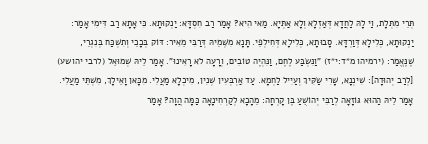תְּרֵי מִתְּלָת, וַי לָהּ לַחֲדָא דְּאַזְלָא וְלָא אַתְּיָא. מַאי הִיא? אָמַר רַב חִסְדָּא: יַנְקוּתָא. כִּי אָתָא רַב דִּימִי אָמַר: יַנְקוּתָא, כְּלִילָא דְּוַרְדָּא. סָבוּתָא, כְּלִילָא דְּחִילְפֵי. תָּנָא מִשְּׁמֵיהּ דְּרַבִּי מֵאִיר: דּוֹק בְּכָכֵי וְתִשְׁכַּח בְּנִגְרֵי, שֶׁנֶּאֱמַר: (ירמיהו מ״ד:י״ז) "וַנִּשְׂבַּע לֶחֶם, וַנִּהְיֶה טוֹבִים, וְרָעָה לֹא רָאִינוּ". אָמַר לֵיהּ שְׁמוּאֵל (לרבי יהושע) [לְרַב יְהוּדָה]: שִׁינְנָא, שָׁרִי שַׂקִּיךְ וְעַיִיל לַחְמָא. עַד אַרְבְּעִין שְׁנִין, מִיכְלָא מַעֲלִי. מִכָּאן וָאֵילָךְ, מִשְׁתֵּי מַעֲלִי. אָמַר לֵיהּ הַהוּא גּוֹזָאָה לְרַבִּי יְהוֹשֻׁעַ בֶּן קָרְחָה: מֵהָכָא לְקַרְחִינָאָה כַּמָּה הֲוָה? אָמַר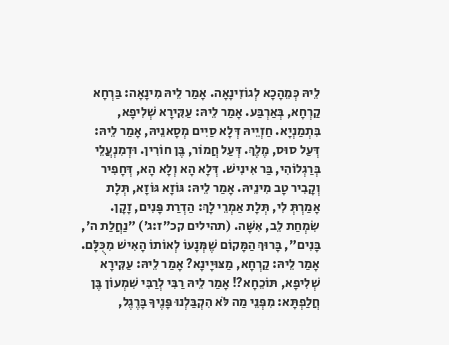לֵיהּ כְּמֵהָכָא לְגוֹזִינָאָה. אָמַר לֵיהּ מִינָאָה: בַּרְחָא קַרְחָא, בְּאַרְבַּע. אָמַר לֵיהּ: עַקִּירָא שְׁלִיפָא, בִּתְמַנְיָא. חַזְיֵיהּ דְּלָא סַיִים מְסָאנֵיהּ, אָמַר לֵיהּ: דְּעַל סוּס, מֶלֶךְ. דְּעַל חֲמוֹר, בֶּן חוֹרִין. וּדְמִנְעֲלֵי בְּרַגְלוֹהִי, בַּר אִינִישׁ. דְּלָא הָא וְלָא הָא, דְּחָפִיר וְקָבִיר טָב מִינֵיהּ. אָמַר לֵיהּ: גּוֹזָא גּוֹזָא, תְּלָת אָמַרְתְּ לִי, תְּלָת אַמְרֵי לָךְ: הַדְרַת פָּנִים, זָקָן. שִׂמְחַת לֵב, אִשָּׁה. (תהילים קכ״ז:ג׳) "נַחֲלַת ה', בָּנִים", בָּרוּךְ הַמָּקוֹם שֶׁמְּנָעוֹ לְאוֹתוֹ הָאִישׁ מִכֻּלָּם. אָמַר לֵיהּ: קַרְחָא, מַצּוּיָינָא? אָמַר לֵיהּ: עַקִּירָא שְׁלִיפָא, תּוֹכֵחָא?! אָמַר לֵיהּ רַבִּי לְרַבִּי שִׁמְעוֹן בֶּן חֲלַפְתָּא: מִפְּנֵי מַה לֹּא הִקְבַּלְנוּ פָּנֶיךָ בָּרֶגֶל,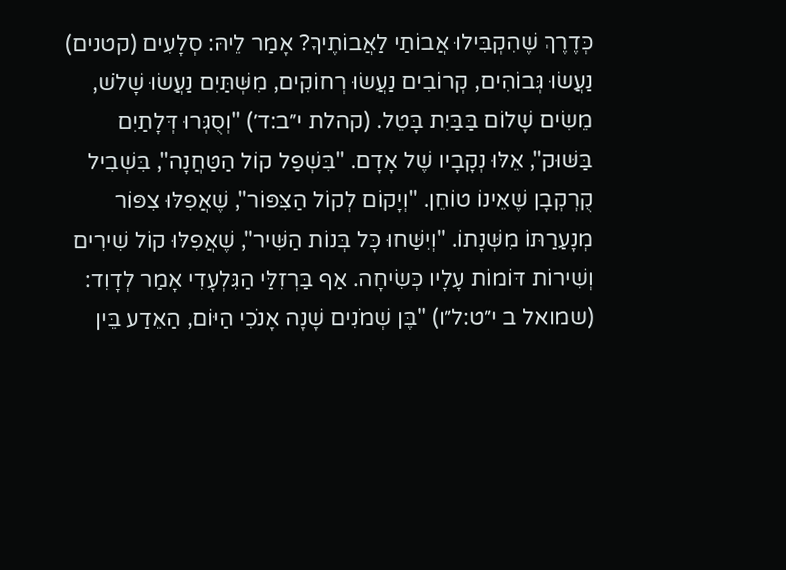כְּדֶרֶךְ שֶׁהִקְבִּילוּ אֲבוֹתַי לַאֲבוֹתֶיךָ? אָמַר לֵיהּ: סְלָעִים (קטנים) נַעֲשׂוּ גְּבוֹהִים, קְרוֹבִים נַעֲשׂוּ רְחוֹקִים, מִשְּׁתַּיִם נַעֲשׂוּ שָׁלֹשׁ, מֵשִׂים שָׁלוֹם בַּבַּיִת בָּטֵל. (קהלת י״ב:ד׳) "וְסֻגְּרוּ דְּלָתַיִם בַּשּׁוּק", אֵלּוּ נְקָבָיו שֶׁל אָדָם. "בִּשְׁפַל קוֹל הַטַּחֲנָה", בִּשְׁבִיל קֻרְקְבָן שֶׁאֵינוֹ טוֹחֵן. "וְיָקוֹם לְקוֹל הַצִּפּוֹר", שֶׁאֲפִלּוּ צִפּוֹר מְנָעַרַתּוֹ מִשְּׁנָתוֹ. "וְיִשַּׁחוּ כָּל בְּנוֹת הַשִּׁיר", שֶׁאֲפִלּוּ קוֹל שִׁירִים וְשִׁירוֹת דּוֹמוֹת עָלָיו כְּשִׂיחָה. אַף בַּרְזִלַּי הַגִּלְעָדִי אָמַר לְדָוִד: (שמואל ב י״ט:ל״ו) "בֶּן שְׁמֹנִים שָׁנָה אָנֹכִי הַיּוֹם, הַאֵדַע בֵּין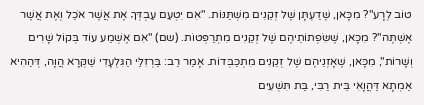טוֹב לְרָע"? מִכָּאן, שֶׁדַעְתָּן שֶׁל זְקֵנִים מִשְׁתַּנּוֹת. "אִם יִטְעַם עַבְדְּךָ אֶת אֲשֶׁר אֹכַל וְאֶת אֲשֶׁר אֶשְׁתֶּה"? מִכָּאן, שֶׁשִּׂפְתוֹתֵיהֶם שֶׁל זְקֵנִים מִתְרַפְּטוֹת. (שם) "אִם אֶשְׁמַע עוֹד בְּקוֹל שָׁרִים וְשָׁרוֹת", מִכָּאן, שֶׁאָזְנֵיהֶם שֶׁל זְקֵנִים מִתְכַּבְּדוֹת. אָמַר רַב: בַּרְזִלַּי הַגִּלְעָדִי שַׁקְּרָא הֲוָה, דְּהַהִיא אַמְתָא דַּהֲוָאִי בֵּית רַבִּי, בַּת תִּשְׁעִים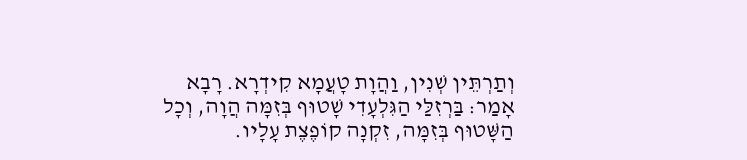וְתַרְתֵּין שְׁנִין, וַהֲוָת טָעֲמָא קִידְרָא. רָבָא אָמַר: בַּרְזִלַּי הַגִּלְעָדִי שָׁטוּף בְּזִמָּה הֲוָה, וְכָל הַשָּׁטוּף בְּזִמָּה, זִקְנָה קוֹפֶצֶת עָלָיו.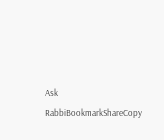Ask RabbiBookmarkShareCopy